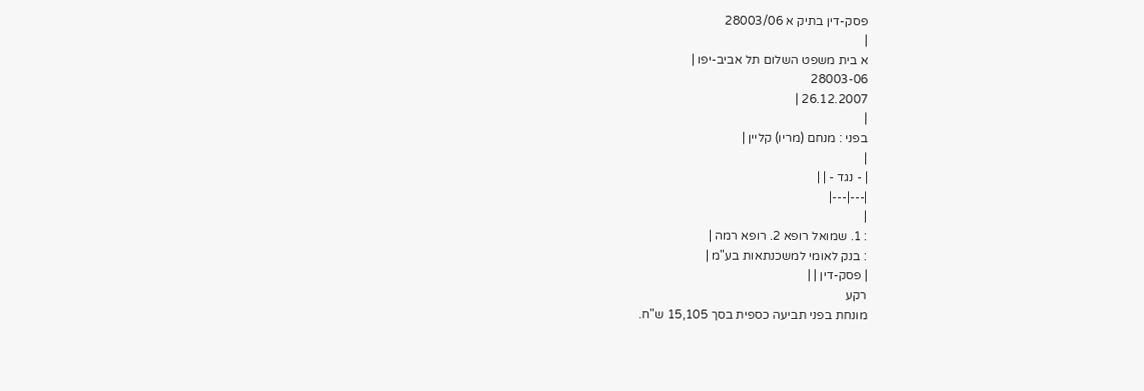פסק-דין בתיק א 28003/06
|
א בית משפט השלום תל אביב-יפו |
28003-06
26.12.2007 |
|
בפני : מנחם (מריו) קליין |
|
| - נגד - | |
|---|---|
|
: 1. שמואל רופא 2. רופא רמה |
: בנק לאומי למשכנתאות בע"מ |
| פסק-דין | |
רקע
מונחת בפני תביעה כספית בסך 15,105 ש"ח.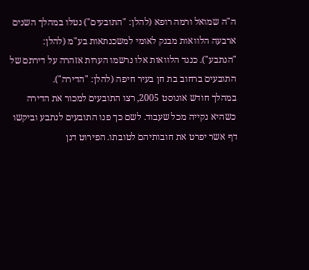ה"ה שמואל ורמה רופא (להלן: "התובעים") נטלו במהלך השנים ארבעה הלוואות מבנק לאומי למשכנתאות בע"מ (להלן: "הנתבע"). כנגד הלוואות אלו נרשמו הערות אזהרה על דירתם של התובעים ברחוב בת חן בעיר חיפה (להלן: "הדירה").
במהלך חודש אוגוסט 2005, רצו התובעים למכור את הדירה כשהיא נקייה מכל שעבוד. לשם כך פנו התובעים לנתבע וביקשו דף אשר יפרט את חובותיהם לטובתו. הפירוט דנן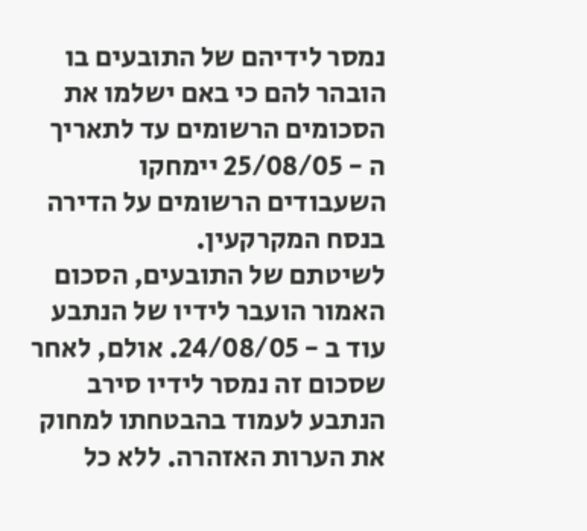נמסר לידיהם של התובעים בו הובהר להם כי באם ישלמו את הסכומים הרשומים עד לתאריך ה - 25/08/05 יימחקו השעבודים הרשומים על הדירה בנסח המקרקעין.
לשיטתם של התובעים, הסכום האמור הועבר לידיו של הנתבע עוד ב - 24/08/05. אולם, לאחר שסכום זה נמסר לידיו סירב הנתבע לעמוד בהבטחתו למחוק את הערות האזהרה. ללא כל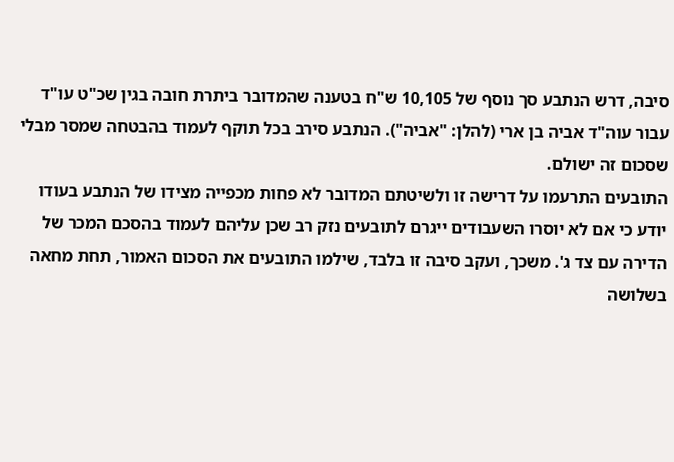סיבה, דרש הנתבע סך נוסף של 10,105 ש"ח בטענה שהמדובר ביתרת חובה בגין שכ"ט עו"ד עבור עוה"ד אביה בן ארי (להלן: "אביה"). הנתבע סירב בכל תוקף לעמוד בהבטחה שמסר מבלי שסכום זה ישולם.
התובעים התרעמו על דרישה זו ולשיטתם המדובר לא פחות מכפייה מצידו של הנתבע בעודו יודע כי אם לא יוסרו השעבודים ייגרם לתובעים נזק רב שכן עליהם לעמוד בהסכם המכר של הדירה עם צד ג'. משכך, ועקב סיבה זו בלבד, שילמו התובעים את הסכום האמור, תחת מחאה בשלושה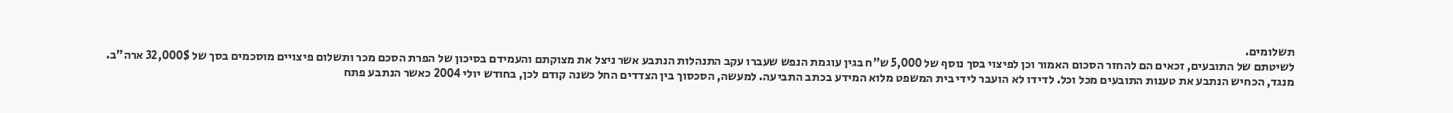תשלומים.
לשיטתם של התובעים, זכאים הם להחזר הסכום האמור וכן לפיצוי בסך נוסף של 5,000 ש"ח בגין עוגמת הנפש שעברו עקב התנהלות הנתבע אשר ניצל את מצוקתם והעמידם בסיכון של הפרת הסכם מכר ותשלום פיצויים מוסכמים בסך של 32,000$ ארה"ב.
מנגד, הכחיש הנתבע את טענות התובעים מכל וכל. לדידו לא הועבר לידי בית המשפט מלוא המידע בכתב התביעה. למעשה, הסכסוך בין הצדדים החל כשנה קודם לכן, בחודש יולי 2004 כאשר הנתבע פתח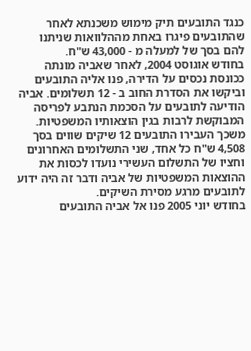כנגד התובעים תיק מימוש משכנתא לאחר שהתובעים פיגרו באחת מההלוואות שניתנו להם בסך של למעלה מ - 43,000 ש"ח.
בחודש אוגוסט 2004, לאחר שאביה מונתה ככונסת נכסים על הדירה, פנו אליה התובעים וביקשו את הסדרת החוב ב - 12 תשלומים. אביה הודיעה לתובעים על הסכמת הנתבע לפריסה המבוקשת לרבות בגין הוצאותיו המשפטיות. משכך העבירו התובעים 12 שיקים שווים בסך 4,508 ש"ח כל אחד, שני התשלומים האחרונים וחציו של התשלום העשירי נועדו לכסות את ההוצאות המשפטיות של אביה ודבר זה היה ידוע לתובעים מרגע מסירת השיקים.
בחודש יוני 2005 פנו אל אביה התובעים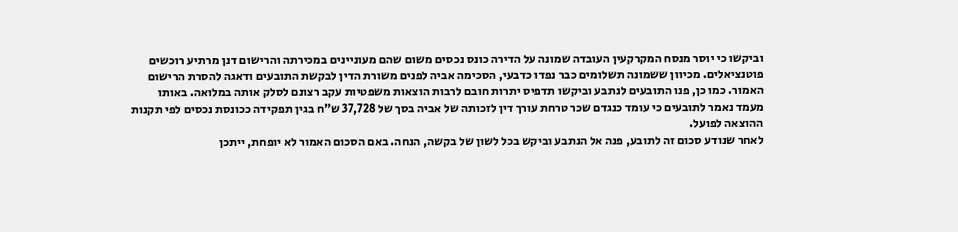וביקשו כי יוסר מנסח המקרקעין העובדה שמונה על הדירה כונס נכסים משום שהם מעוניינים במכירתה והרישום דנן מרתיע רוכשים פוטנציאלים. מכיוון ששמונה תשלומים כבר נפדו כדבעי, הסכימה אביה לפנים משורת הדין לבקשת התובעים ודאגה להסרת הרישום האמור. כמו כן, פנו התובעים לנתבע וביקשו תדפיס יתרות חובם לרבות הוצאות משפטיות עקב רצונם לסלק אותה במלואה. באותו מעמד נאמר לתובעים כי עומד כנגדם שכר טרחת עורך דין לזכותה של אביה בסך של 37,728 ש"ח בגין תפקידה ככונסת נכסים לפי תקנות ההוצאה לפועל.
לאחר שנודע סכום זה לתובע, פנה אל הנתבע וביקש בכל לשון של בקשה, הנחה. באם הסכום האמור לא יופחת, ייתכן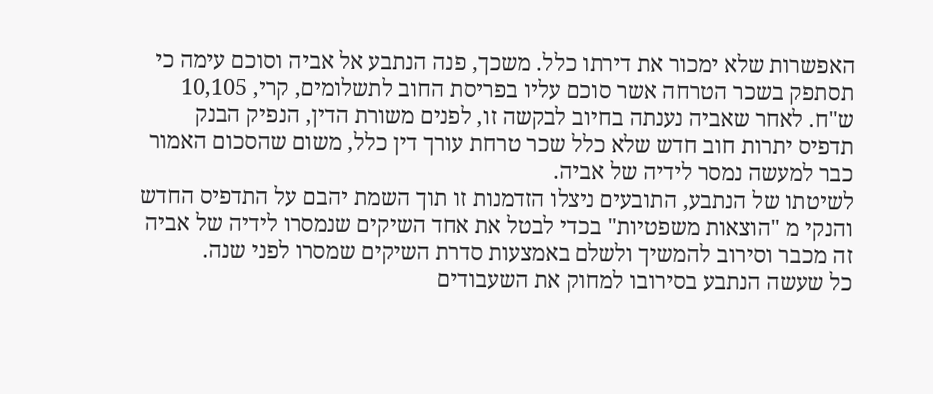האפשרות שלא ימכור את דירתו כלל. משכך, פנה הנתבע אל אביה וסוכם עימה כי תסתפק בשכר הטרחה אשר סוכם עליו בפריסת החוב לתשלומים, קרי, 10,105 ש"ח. לאחר שאביה נענתה בחיוב לבקשה זו, לפנים משורת הדין, הנפיק הבנק תדפיס יתרות חוב חדש שלא כלל שכר טרחת עורך דין כלל, משום שהסכום האמור כבר למעשה נמסר לידיה של אביה.
לשיטתו של הנתבע, התובעים ניצלו הזדמנות זו תוך השמת יהבם על התדפיס החדש והנקי מ "הוצאות משפטיות" בכדי לבטל את אחד השיקים שנמסרו לידיה של אביה זה מכבר וסירוב להמשיך ולשלם באמצעות סדרת השיקים שמסרו לפני שנה.
כל שעשה הנתבע בסירובו למחוק את השעבודים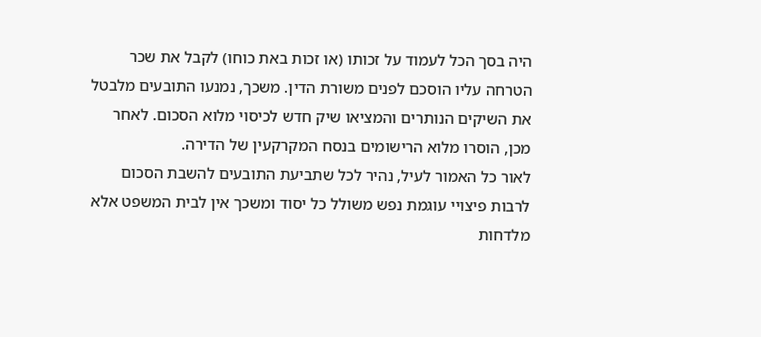היה בסך הכל לעמוד על זכותו (או זכות באת כוחו) לקבל את שכר הטרחה עליו הוסכם לפנים משורת הדין. משכך, נמנעו התובעים מלבטל את השיקים הנותרים והמציאו שיק חדש לכיסוי מלוא הסכום. לאחר מכן, הוסרו מלוא הרישומים בנסח המקרקעין של הדירה.
לאור כל האמור לעיל, נהיר לכל שתביעת התובעים להשבת הסכום לרבות פיצויי עוגמת נפש משולל כל יסוד ומשכך אין לבית המשפט אלא מלדחות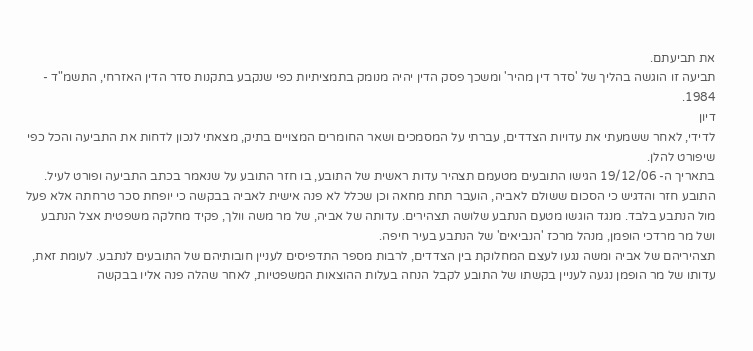את תביעתם.
תביעה זו הוגשה בהליך של 'סדר דין מהיר' ומשכך פסק הדין יהיה מנומק בתמציתיות כפי שנקבע בתקנות סדר הדין האזרחי, התשמ"ד - 1984.
דיון
לדידי, לאחר ששמעתי את עדויות הצדדים, עברתי על המסמכים ושאר החומרים המצויים בתיק, מצאתי לנכון לדחות את התביעה והכל כפי שיפורט להלן.
בתאריך ה- 19/12/06 הגישו התובעים מטעמם תצהיר עדות ראשית של התובע, בו חזר התובע על שנאמר בכתב התביעה ופורט לעיל. התובע חזר והדגיש כי הסכום ששולם לאביה, הועבר תחת מחאה וכן שכלל לא פנה אישית לאביה בבקשה כי יופחת סכר טרחתה אלא פעל מול הנתבע בלבד. מנגד הוגשו מטעם הנתבע שלושה תצהירים. עדותה של אביה, של מר משה וולך, פקיד מחלקה משפטית אצל הנתבע ושל מר מרדכי הופמן, מנהל מרכז 'הנביאים' של הנתבע בעיר חיפה.
תצהיריהם של אביה ומשה נגעו לעצם המחלוקת בין הצדדים, לרבות מספר התדפיסים לעניין חובותיהם של התובעים לנתבע. לעומת זאת, עדותו של מר הופמן נגעה לעניין בקשתו של התובע לקבל הנחה בעלות ההוצאות המשפטיות, לאחר שהלה פנה אליו בבקשה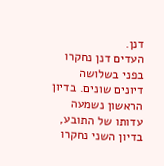דנן.
העדים דנן נחקרו בפני בשלושה דיונים שונים. בדיון הראשון נשמעה עדותו של התובע, בדיון השני נחקרו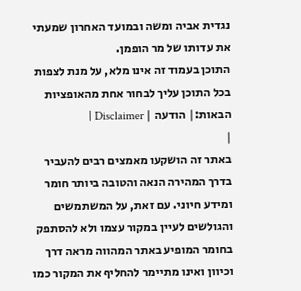נגדית אביה ומשה ובמועד האחרון שמעתי את עדותו של מר הופמן.
התוכן בעמוד זה אינו מלא, על מנת לצפות בכל התוכן עליך לבחור אחת מהאופציות הבאות:| הודעה | Disclaimer |
|
באתר זה הושקעו מאמצים רבים להעביר בדרך המהירה הנאה והטובה ביותר חומר ומידע חיוני. עם זאת, על המשתמשים והגולשים לעיין במקור עצמו ולא להסתפק בחומר המופיע באתר המהווה מראה דרך וכיוון ואינו מתיימר להחליף את המקור כמו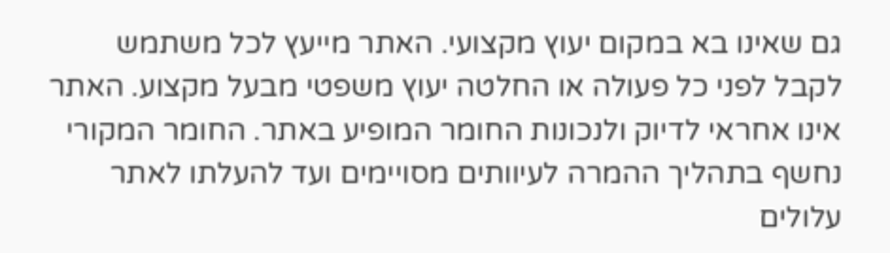גם שאינו בא במקום יעוץ מקצועי. האתר מייעץ לכל משתמש לקבל לפני כל פעולה או החלטה יעוץ משפטי מבעל מקצוע. האתר אינו אחראי לדיוק ולנכונות החומר המופיע באתר. החומר המקורי נחשף בתהליך ההמרה לעיוותים מסויימים ועד להעלתו לאתר עלולים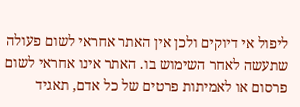ליפול אי דיוקים ולכן אין האתר אחראי לשום פעולה שתעשה לאחר השימוש בו. האתר אינו אחראי לשום פרסום או לאמיתות פרטים של כל אדם, תאגיד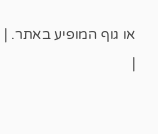או גוף המופיע באתר. |
|